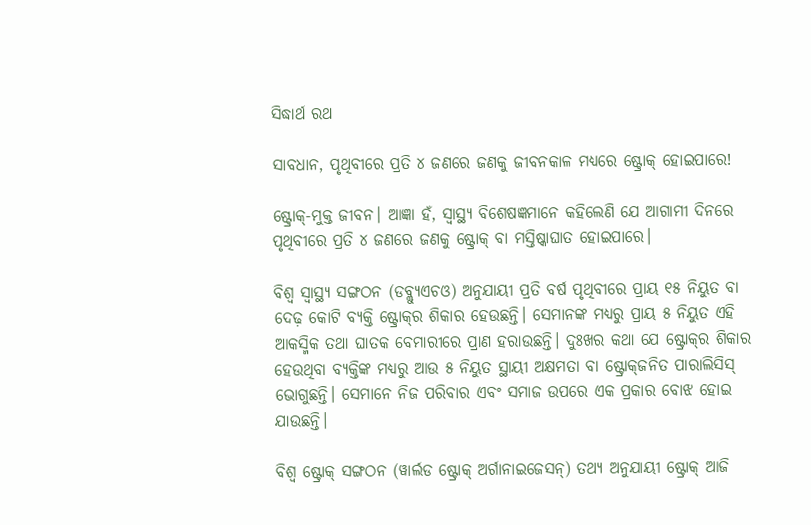ସିଦ୍ଧାର୍ଥ ରଥ

ସାବଧାନ, ପୃଥିବୀରେ ପ୍ରତି ୪ ଜଣରେ ଜଣକୁ ଜୀବନକାଳ ମଧ୍ୟରେ ଷ୍ଟ୍ରୋକ୍ ହୋଇପାରେ!

ଷ୍ଟ୍ରୋକ୍-ମୁକ୍ତ ଜୀବନ। ଆଜ୍ଞା ହଁ, ସ୍ୱାସ୍ଥ୍ୟ ବିଶେଷଜ୍ଞମାନେ କହିଲେଣି ଯେ ଆଗାମୀ ଦିନରେ ପୃଥିବୀରେ ପ୍ରତି ୪ ଜଣରେ ଜଣକୁ ଷ୍ଟ୍ରୋକ୍ ବା ମସ୍ତିଷ୍କାଘାତ ହୋଇପାରେ।

ବିଶ୍ୱ ସ୍ୱାସ୍ଥ୍ୟ ସଙ୍ଗଠନ (ଡବ୍ଲ୍ୟୁଏଚଓ) ଅନୁଯାୟୀ ପ୍ରତି ବର୍ଷ ପୃଥିବୀରେ ପ୍ରାୟ ୧୫ ନିୟୁତ ବା ଦେଢ଼ କୋଟି ବ୍ୟକ୍ତି ଷ୍ଟ୍ରୋକ୍‌ର ଶିକାର ହେଉଛନ୍ତି। ସେମାନଙ୍କ ମଧ୍ୟରୁ ପ୍ରାୟ ୫ ନିୟୁତ ଏହି ଆକସ୍ମିକ ତଥା ଘାତକ ବେମାରୀରେ ପ୍ରାଣ ହରାଉଛନ୍ତି। ଦୁଃଖର କଥା ଯେ ଷ୍ଟ୍ରୋକ୍‌ର ଶିକାର ହେଉଥିବା ବ୍ୟକ୍ତିଙ୍କ ମଧ୍ୟରୁ ଆଉ ୫ ନିୟୁତ ସ୍ଥାୟୀ ଅକ୍ଷମତା ବା ଷ୍ଟ୍ରୋକ୍‌ଜନିତ ପାରାଲିସିସ୍ ଭୋଗୁଛନ୍ତି। ସେମାନେ ନିଜ ପରିବାର ଏବଂ ସମାଜ ଉପରେ ଏକ ପ୍ରକାର ବୋଝ ହୋଇ ଯାଉଛନ୍ତି।

ବିଶ୍ୱ ଷ୍ଟ୍ରୋକ୍ ସଙ୍ଗଠନ (ୱାର୍ଲଡ ଷ୍ଟ୍ରୋକ୍ ଅର୍ଗାନାଇଜେସନ୍) ତଥ୍ୟ ଅନୁଯାୟୀ ଷ୍ଟ୍ରୋକ୍ ଆଜି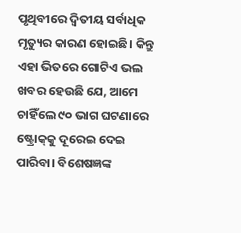ପୃଥିବୀରେ ଦ୍ୱିତୀୟ ସର୍ବାଧିକ ମୃତ୍ୟୁର କାରଣ ହୋଇଛି। କିନ୍ତୁ ଏହା ଭିତରେ ଗୋଟିଏ ଭଲ ଖବର ହେଉଛି ଯେ, ଆମେ ଚାହିଁଲେ ୯୦ ଭାଗ ଘଟଣାରେ ଷ୍ଟ୍ରୋକ୍‌କୁ ଦୂରେଇ ଦେଇ ପାରିବା। ବିଶେଷଜ୍ଞଙ୍କ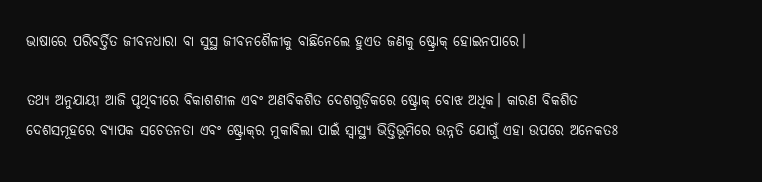ଭାଷାରେ ପରିବର୍ତ୍ତିତ ଜୀବନଧାରା ବା ସୁସ୍ଥ ଜୀବନଶୈଳୀକୁ ବାଛିନେଲେ ହୁଏତ ଜଣକୁ ଷ୍ଟ୍ରୋକ୍ ହୋଇନପାରେ।

ତଥ୍ୟ ଅନୁଯାୟୀ ଆଜି ପୃଥିବୀରେ ବିକାଶଶୀଳ ଏବଂ ଅଣବିକଶିତ ଦେଶଗୁଡ଼ିକରେ ଷ୍ଟ୍ରୋକ୍ ବୋଝ ଅଧିକ। କାରଣ ବିକଶିତ ଦେଶସମୂହରେ ବ୍ୟାପକ ସଚେତନତା ଏବଂ ଷ୍ଟ୍ରୋକ୍‌ର ମୁକାବିଲା ପାଇଁ ସ୍ୱାସ୍ଥ୍ୟ ଭିତ୍ତିଭୂମିରେ ଉନ୍ନତି ଯୋଗୁଁ ଏହା ଉପରେ ଅନେକତଃ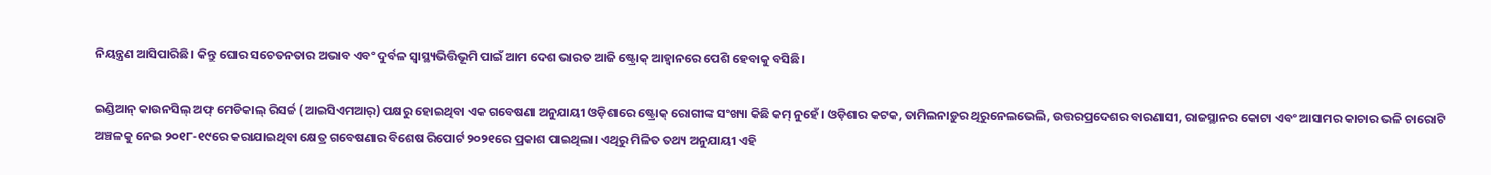ନିୟନ୍ତ୍ରଣ ଆସିପାରିଛି। କିନ୍ତୁ ଘୋର ସଚେତନତାର ଅଭାବ ଏବଂ ଦୁର୍ବଳ ସ୍ୱାସ୍ଥ୍ୟଭିତ୍ତିଭୂମି ପାଇଁ ଆମ ଦେଶ ଭାରତ ଆଜି ଷ୍ଟ୍ରୋକ୍‌ ଆହ୍ୱାନରେ ପେଶି ହେବାକୁ ବସିଛି।

ଇଣ୍ଡିଆନ୍ କାଉନସିଲ୍ ଅଫ୍ ମେଡିକାଲ୍ ରିସର୍ଚ୍ଚ (ଆଇସିଏମଆର୍) ପକ୍ଷରୁ ହୋଇଥିବା ଏକ ଗବେଷଣା ଅନୁଯାୟୀ ଓଡ଼ିଶାରେ ଷ୍ଟ୍ରୋକ୍ ରୋଗୀଙ୍କ ସଂଖ୍ୟା କିଛି କମ୍ ନୁହେଁ। ଓଡ଼ିଶାର କଟକ, ତାମିଲନାଡ଼ୁର ଥିରୁନେଲଭେଲି, ଉତ୍ତରପ୍ରଦେଶର ବାରଣାସୀ, ରାଜସ୍ଥାନର କୋଟା ଏବଂ ଆସାମର କାଚାର ଭଳି ଚାରୋଟି ଅଞ୍ଚଳକୁ ନେଇ ୨୦୧୮-୧୯ରେ କରାଯାଇଥିବା କ୍ଷେତ୍ର ଗବେଷଣାର ବିଶେଷ ରିପୋର୍ଟ ୨୦୨୧ରେ ପ୍ରକାଶ ପାଇଥିଲା। ଏଥିରୁ ମିଳିତ ତଥ୍ୟ ଅନୁଯାୟୀ ଏହି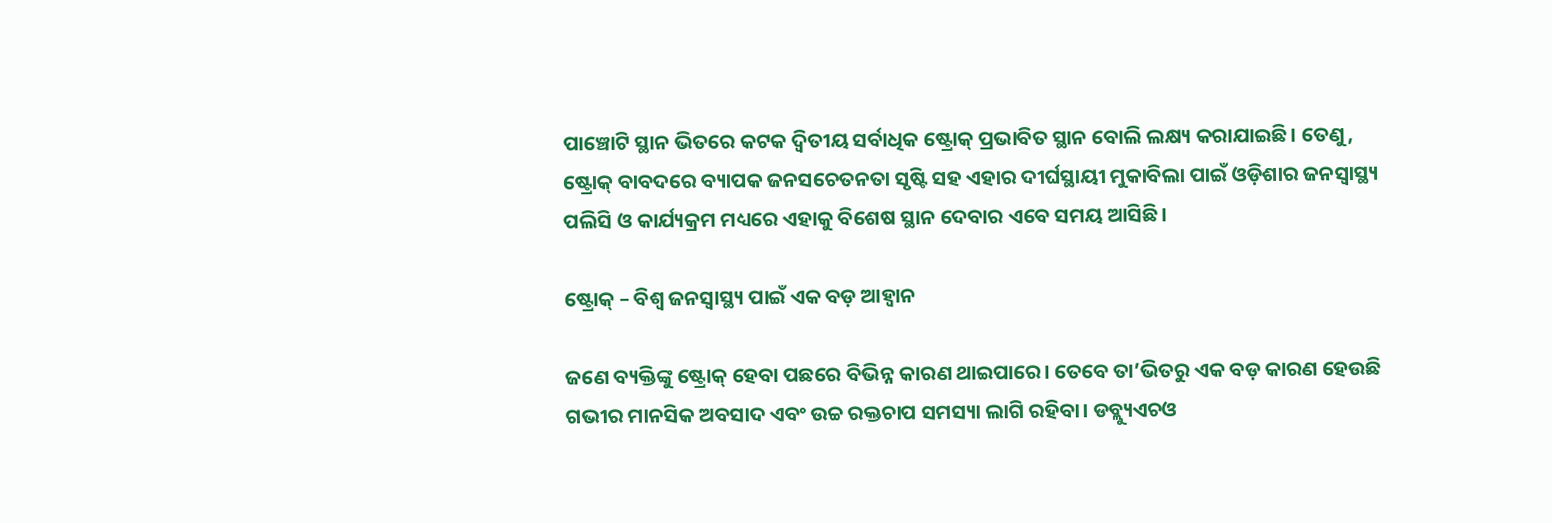ପାଞ୍ଚୋଟି ସ୍ଥାନ ଭିତରେ କଟକ ଦ୍ୱିତୀୟ ସର୍ବାଧିକ ଷ୍ଟ୍ରୋକ୍ ପ୍ରଭାବିତ ସ୍ଥାନ ବୋଲି ଲକ୍ଷ୍ୟ କରାଯାଇଛି। ତେଣୁ, ଷ୍ଟ୍ରୋକ୍ ବାବଦରେ ବ୍ୟାପକ ଜନସଚେତନତା ସୃଷ୍ଟି ସହ ଏହାର ଦୀର୍ଘସ୍ଥାୟୀ ମୁକାବିଲା ପାଇଁ ଓଡ଼ିଶାର ଜନସ୍ୱାସ୍ଥ୍ୟ ପଲିସି ଓ କାର୍ଯ୍ୟକ୍ରମ ମଧ୍ୟରେ ଏହାକୁ ବିଶେଷ ସ୍ଥାନ ଦେବାର ଏବେ ସମୟ ଆସିଛି।

ଷ୍ଟ୍ରୋକ୍ – ବିଶ୍ୱ ଜନସ୍ୱାସ୍ଥ୍ୟ ପାଇଁ ଏକ ବଡ଼ ଆହ୍ୱାନ

ଜଣେ ବ୍ୟକ୍ତିଙ୍କୁ ଷ୍ଟ୍ରୋକ୍ ହେବା ପଛରେ ବିଭିନ୍ନ କାରଣ ଥାଇପାରେ। ତେବେ ତା’ଭିତରୁ ଏକ ବଡ଼ କାରଣ ହେଉଛି ଗଭୀର ମାନସିକ ଅବସାଦ ଏବଂ ଉଚ୍ଚ ରକ୍ତଚାପ ସମସ୍ୟା ଲାଗି ରହିବା। ଡବ୍ଲ୍ୟୁଏଚଓ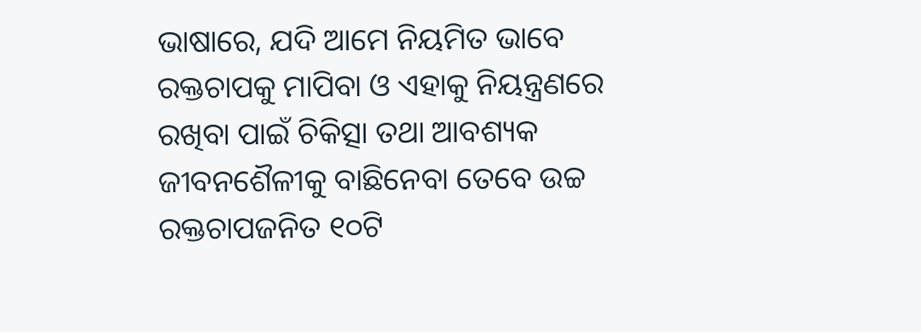ଭାଷାରେ, ଯଦି ଆମେ ନିୟମିତ ଭାବେ ରକ୍ତଚାପକୁ ମାପିବା ଓ ଏହାକୁ ନିୟନ୍ତ୍ରଣରେ ରଖିବା ପାଇଁ ଚିକିତ୍ସା ତଥା ଆବଶ୍ୟକ ଜୀବନଶୈଳୀକୁ ବାଛିନେବା ତେବେ ଉଚ୍ଚ ରକ୍ତଚାପଜନିତ ୧୦ଟି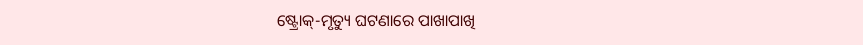ଷ୍ଟ୍ରୋକ୍-ମୃତ୍ୟୁ ଘଟଣାରେ ପାଖାପାଖି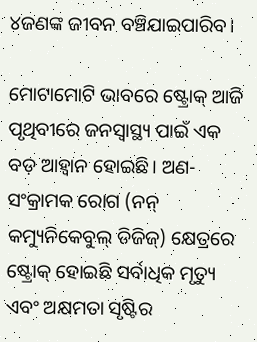୪ଜଣଙ୍କ ଜୀବନ ବଞ୍ଚିଯାଇପାରିବ।

ମୋଟାମୋଟି ଭାବରେ ଷ୍ଟ୍ରୋକ୍ ଆଜି ପୃଥିବୀରେ ଜନସ୍ୱାସ୍ଥ୍ୟ ପାଇଁ ଏକ ବଡ଼ ଆହ୍ୱାନ ହୋଇଛି। ଅଣ-ସଂକ୍ରାମକ ରୋଗ (ନନ୍ କମ୍ୟୁନିକେବୁଲ୍ ଡିଜିଜ୍) କ୍ଷେତ୍ରରେ ଷ୍ଟ୍ରୋକ୍ ହୋଇଛି ସର୍ବାଧିକ ମୃତ୍ୟୁ ଏବଂ ଅକ୍ଷମତା ସୃଷ୍ଟିର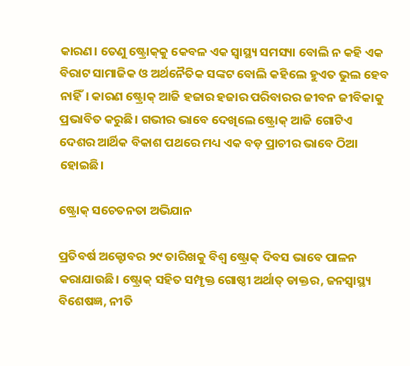କାରଣ। ତେଣୁ ଷ୍ଟ୍ରୋକ୍‌କୁ କେବଳ ଏକ ସ୍ୱାସ୍ଥ୍ୟ ସମସ୍ୟା ବୋଲି ନ କହି ଏକ ବିରାଟ ସାମାଜିକ ଓ ଅର୍ଥନୈତିକ ସଙ୍କଟ ବୋଲି କହିଲେ ହୁଏତ ଭୁଲ ହେବ ନାହିଁ। କାରଣ ଷ୍ଟ୍ରୋକ୍ ଆଜି ହଜାର ହଜାର ପରିବାରର ଜୀବନ ଜୀବିକାକୁ ପ୍ରଭାବିତ କରୁଛି। ଗଭୀର ଭାବେ ଦେଖିଲେ ଷ୍ଟ୍ରୋକ୍ ଆଜି ଗୋଟିଏ ଦେଶର ଆର୍ଥିକ ବିକାଶ ପଥରେ ମଧ୍ୟ ଏକ ବଡ଼ ପ୍ରାଚୀର ଭାବେ ଠିଆ ହୋଇଛି।

ଷ୍ଟ୍ରୋକ୍ ସଚେତନତା ଅଭିଯାନ

ପ୍ରତିବର୍ଷ ଅକ୍ଟୋବର ୨୯ ତାରିଖକୁ ବିଶ୍ୱ ଷ୍ଟ୍ରୋକ୍ ଦିବସ ଭାବେ ପାଳନ କରାଯାଉଛି। ଷ୍ଟ୍ରୋକ୍ ସହିତ ସମ୍ପୃକ୍ତ ଗୋଷ୍ଠୀ ଅର୍ଥାତ୍ ଡାକ୍ତର, ଜନସ୍ୱାସ୍ଥ୍ୟ ବିଶେଷଜ୍ଞ, ନୀତି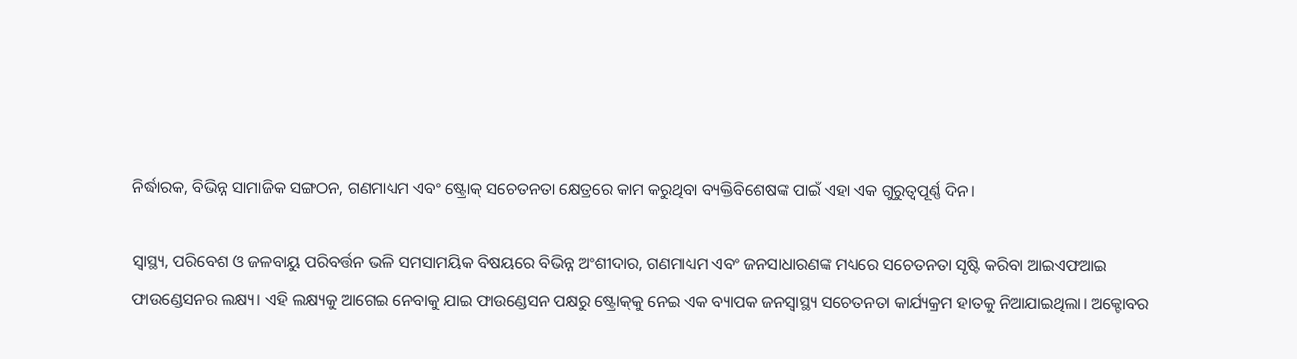ନିର୍ଦ୍ଧାରକ, ବିଭିନ୍ନ ସାମାଜିକ ସଙ୍ଗଠନ, ଗଣମାଧ୍ୟମ ଏବଂ ଷ୍ଟ୍ରୋକ୍ ସଚେତନତା କ୍ଷେତ୍ରରେ କାମ କରୁଥିବା ବ୍ୟକ୍ତିବିଶେଷଙ୍କ ପାଇଁ ଏହା ଏକ ଗୁରୁତ୍ୱପୂର୍ଣ୍ଣ ଦିନ।

ସ୍ୱାସ୍ଥ୍ୟ, ପରିବେଶ ଓ ଜଳବାୟୁ ପରିବର୍ତ୍ତନ ଭଳି ସମସାମୟିକ ବିଷୟରେ ବିଭିନ୍ନ ଅଂଶୀଦାର, ଗଣମାଧ୍ୟମ ଏବଂ ଜନସାଧାରଣଙ୍କ ମଧ୍ୟରେ ସଚେତନତା ସୃଷ୍ଟି କରିବା ଆଇଏଫଆଇ ଫାଉଣ୍ଡେସନର ଲକ୍ଷ୍ୟ। ଏହି ଲକ୍ଷ୍ୟକୁ ଆଗେଇ ନେବାକୁ ଯାଇ ଫାଉଣ୍ଡେସନ ପକ୍ଷରୁ ଷ୍ଟ୍ରୋକ୍‌କୁ ନେଇ ଏକ ବ୍ୟାପକ ଜନସ୍ୱାସ୍ଥ୍ୟ ସଚେତନତା କାର୍ଯ୍ୟକ୍ରମ ହାତକୁ ନିଆଯାଇଥିଲା। ଅକ୍ଟୋବର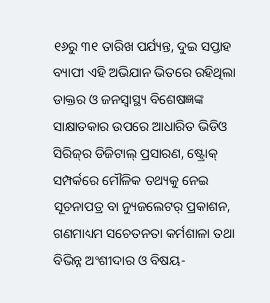୧୬ରୁ ୩୧ ତାରିଖ ପର୍ଯ୍ୟନ୍ତ, ଦୁଇ ସପ୍ତାହ ବ୍ୟାପୀ ଏହି ଅଭିଯାନ ଭିତରେ ରହିଥିଲା ଡାକ୍ତର ଓ ଜନସ୍ୱାସ୍ଥ୍ୟ ବିଶେଷଜ୍ଞଙ୍କ ସାକ୍ଷାତକାର ଉପରେ ଆଧାରିତ ଭିଡିଓ ସିରିଜ୍‌ର ଡିଜିଟାଲ୍ ପ୍ରସାରଣ, ଷ୍ଟ୍ରୋକ୍ ସମ୍ପର୍କରେ ମୌଳିକ ତଥ୍ୟକୁ ନେଇ ସୂଚନାପତ୍ର ବା ନ୍ୟୁଜଲେଟର୍ ପ୍ରକାଶନ, ଗଣମାଧ୍ୟମ ସଚେତନତା କର୍ମଶାଳା ତଥା ବିଭିନ୍ନ ଅଂଶୀଦାର ଓ ବିଷୟ-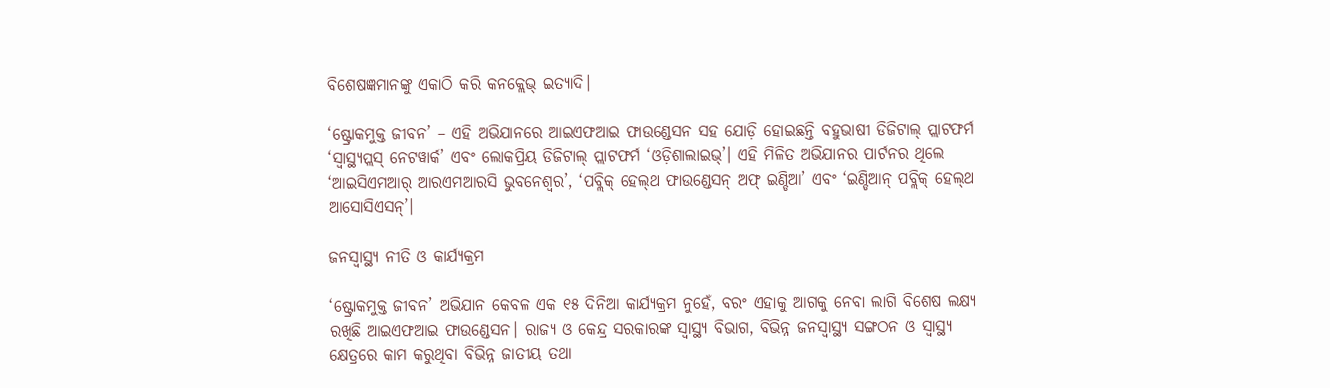ବିଶେଷଜ୍ଞମାନଙ୍କୁ ଏକାଠି କରି କନକ୍ଲେଭ୍ ଇତ୍ୟାଦି।

‘ଷ୍ଟ୍ରୋକମୁକ୍ତ ଜୀବନ’ – ଏହି ଅଭିଯାନରେ ଆଇଏଫଆଇ ଫାଉଣ୍ଡେସନ ସହ ଯୋଡ଼ି ହୋଇଛନ୍ତି ବହୁଭାଷୀ ଡିଜିଟାଲ୍ ପ୍ଲାଟଫର୍ମ ‘ସ୍ୱାସ୍ଥ୍ୟପ୍ଲସ୍ ନେଟୱାର୍କ’ ଏବଂ ଲୋକପ୍ରିୟ ଡିଜିଟାଲ୍ ପ୍ଲାଟଫର୍ମ ‘ଓଡ଼ିଶାଲାଇଭ୍’। ଏହି ମିଳିତ ଅଭିଯାନର ପାର୍ଟନର ଥିଲେ ‘ଆଇସିଏମଆର୍ ଆରଏମଆରସି ଭୁବନେଶ୍ୱର’, ‘ପବ୍ଲିକ୍ ହେଲ୍‌ଥ ଫାଉଣ୍ଡେସନ୍ ଅଫ୍ ଇଣ୍ଡିଆ’ ଏବଂ ‘ଇଣ୍ଡିଆନ୍ ପବ୍ଲିକ୍ ହେଲ୍‌ଥ ଆସୋସିଏସନ୍’।

ଜନସ୍ୱାସ୍ଥ୍ୟ ନୀତି ଓ କାର୍ଯ୍ୟକ୍ରମ

‘ଷ୍ଟ୍ରୋକମୁକ୍ତ ଜୀବନ’ ଅଭିଯାନ କେବଳ ଏକ ୧୫ ଦିନିଆ କାର୍ଯ୍ୟକ୍ରମ ନୁହେଁ, ବରଂ ଏହାକୁ ଆଗକୁ ନେବା ଲାଗି ବିଶେଷ ଲକ୍ଷ୍ୟ ରଖିଛି ଆଇଏଫଆଇ ଫାଉଣ୍ଡେସନ। ରାଜ୍ୟ ଓ କେନ୍ଦ୍ର ସରକାରଙ୍କ ସ୍ୱାସ୍ଥ୍ୟ ବିଭାଗ, ବିଭିନ୍ନ ଜନସ୍ୱାସ୍ଥ୍ୟ ସଙ୍ଗଠନ ଓ ସ୍ୱାସ୍ଥ୍ୟ କ୍ଷେତ୍ରରେ କାମ କରୁଥିବା ବିଭିନ୍ନ ଜାତୀୟ ତଥା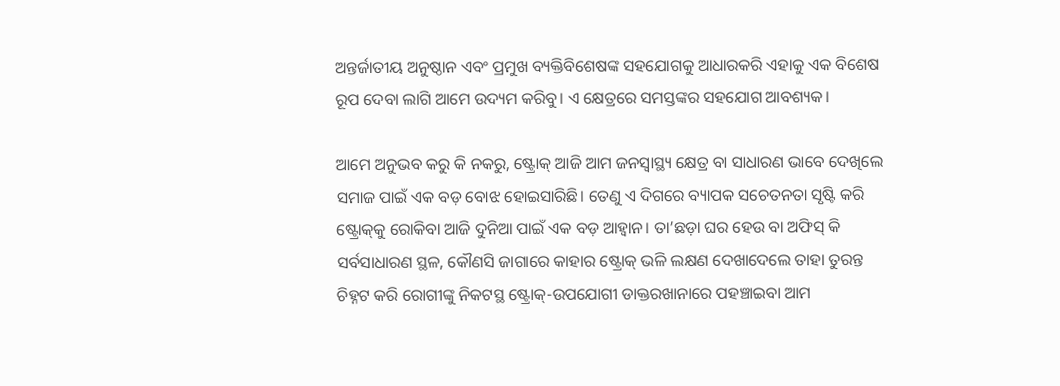ଅନ୍ତର୍ଜାତୀୟ ଅନୁଷ୍ଠାନ ଏବଂ ପ୍ରମୁଖ ବ୍ୟକ୍ତିବିଶେଷଙ୍କ ସହଯୋଗକୁ ଆଧାରକରି ଏହାକୁ ଏକ ବିଶେଷ ରୂପ ଦେବା ଲାଗି ଆମେ ଉଦ୍ୟମ କରିବୁ। ଏ କ୍ଷେତ୍ରରେ ସମସ୍ତଙ୍କର ସହଯୋଗ ଆବଶ୍ୟକ।

ଆମେ ଅନୁଭବ କରୁ କି ନକରୁ, ଷ୍ଟ୍ରୋକ୍ ଆଜି ଆମ ଜନସ୍ୱାସ୍ଥ୍ୟ କ୍ଷେତ୍ର ବା ସାଧାରଣ ଭାବେ ଦେଖିଲେ ସମାଜ ପାଇଁ ଏକ ବଡ଼ ବୋଝ ହୋଇସାରିଛି। ତେଣୁ ଏ ଦିଗରେ ବ୍ୟାପକ ସଚେତନତା ସୃଷ୍ଟି କରି ଷ୍ଟ୍ରୋକ୍‌କୁ ରୋକିବା ଆଜି ଦୁନିଆ ପାଇଁ ଏକ ବଡ଼ ଆହ୍ୱାନ। ତା’ଛଡ଼ା ଘର ହେଉ ବା ଅଫିସ୍ କି ସର୍ବସାଧାରଣ ସ୍ଥଳ, କୌଣସି ଜାଗାରେ କାହାର ଷ୍ଟ୍ରୋକ୍ ଭଳି ଲକ୍ଷଣ ଦେଖାଦେଲେ ତାହା ତୁରନ୍ତ ଚିହ୍ନଟ କରି ରୋଗୀଙ୍କୁ ନିକଟସ୍ଥ ଷ୍ଟ୍ରୋକ୍-ଉପଯୋଗୀ ଡାକ୍ତରଖାନାରେ ପହଞ୍ଚାଇବା ଆମ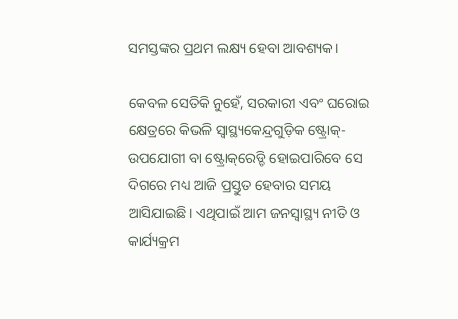ସମସ୍ତଙ୍କର ପ୍ରଥମ ଲକ୍ଷ୍ୟ ହେବା ଆବଶ୍ୟକ।

କେବଳ ସେତିକି ନୁହେଁ, ସରକାରୀ ଏବଂ ଘରୋଇ କ୍ଷେତ୍ରରେ କିଭଳି ସ୍ୱାସ୍ଥ୍ୟକେନ୍ଦ୍ରଗୁଡ଼ିକ ଷ୍ଟ୍ରୋକ୍-ଉପଯୋଗୀ ବା ଷ୍ଟ୍ରୋକ୍‌ରେଡ୍ଡି ହୋଇପାରିବେ ସେ ଦିଗରେ ମଧ୍ୟ ଆଜି ପ୍ରସ୍ତୁତ ହେବାର ସମୟ ଆସିଯାଇଛି। ଏଥିପାଇଁ ଆମ ଜନସ୍ୱାସ୍ଥ୍ୟ ନୀତି ଓ କାର୍ଯ୍ୟକ୍ରମ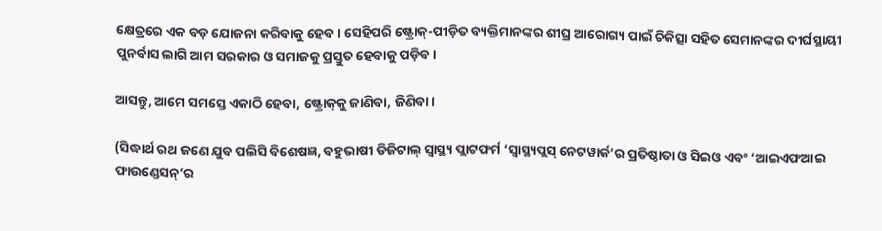କ୍ଷେତ୍ରରେ ଏକ ବଡ଼ ଯୋଜନା କରିବାକୁ ହେବ। ସେହିପରି ଷ୍ଟ୍ରୋକ୍-ପୀଡ଼ିତ ବ୍ୟକ୍ତିମାନଙ୍କର ଶୀଘ୍ର ଆରୋଗ୍ୟ ପାଇଁ ଚିକିତ୍ସା ସହିତ ସେମାନଙ୍କର ଦୀର୍ଘସ୍ଥାୟୀ ପୁନର୍ବାସ ଲାଗି ଆମ ସରକାର ଓ ସମାଜକୁ ପ୍ରସ୍ତୁତ ହେବାକୁ ପଡ଼ିବ।

ଆସନ୍ତୁ, ଆମେ ସମସ୍ତେ ଏକାଠି ହେବା, ଷ୍ଟ୍ରୋକ୍‌କୁ ଜାଣିବା, ଜିଣିବା।

(ସିଦ୍ଧାର୍ଥ ରଥ ଜଣେ ଯୁବ ପଲିସି ବିଶେଷଜ୍ଞ, ବହୁଭାଷୀ ଡିଜିଟାଲ୍ ସ୍ୱାସ୍ଥ୍ୟ ପ୍ଲାଟଫର୍ମ ‘ସ୍ୱାସ୍ଥ୍ୟପ୍ଲସ୍ ନେଟୱାର୍କ’ର ପ୍ରତିଷ୍ଠାତା ଓ ସିଇଓ ଏବଂ ‘ଆଇଏଫଆଇ ଫାଉଣ୍ଡେସନ୍‌’ର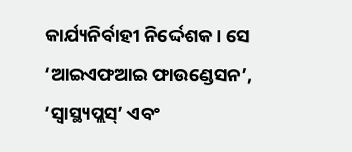କାର୍ଯ୍ୟନିର୍ବାହୀ ନିର୍ଦ୍ଦେଶକ। ସେ ‘ଆଇଏଫଆଇ ଫାଉଣ୍ଡେସନ’, ‘ସ୍ୱାସ୍ଥ୍ୟପ୍ଲସ୍’ ଏବଂ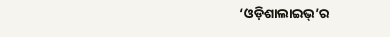‘ଓଡ଼ିଶାଲାଇଭ୍‌’ର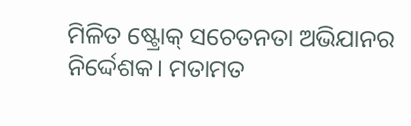ମିଳିତ ଷ୍ଟ୍ରୋକ୍ ସଚେତନତା ଅଭିଯାନର ନିର୍ଦ୍ଦେଶକ। ମତାମତ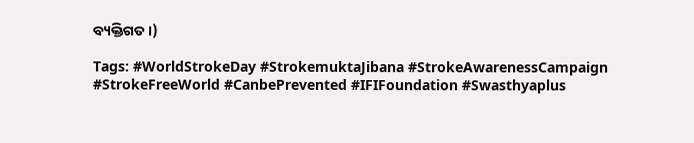ବ୍ୟକ୍ତିଗତ।)

Tags: #WorldStrokeDay #StrokemuktaJibana #StrokeAwarenessCampaign #StrokeFreeWorld #CanbePrevented #IFIFoundation #Swasthyaplus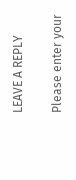LEAVE A REPLY

Please enter your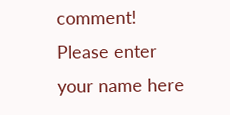comment!
Please enter your name here